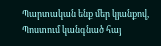Պարտական ենք մեր կյանքով,
Պոստում կանգնած հայ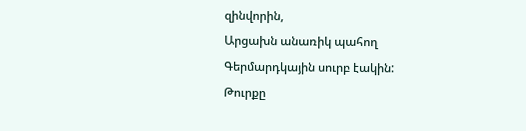զինվորին,
Արցախն անառիկ պահող
Գերմարդկային սուրբ էակին:
Թուրքը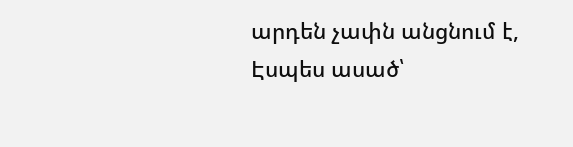արդեն չափն անցնում է,
Էսպես ասած՝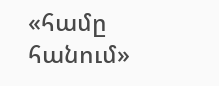«համը հանում»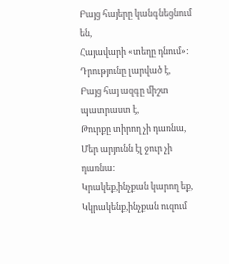Բայց հայերը կանգնեցնում են,
Հայավարի «տեղը դնում»:
Դրությունը լարված է,
Բայց հայ ազգը միշտ պատրաստ է,
Թուրքը տիրող չի դառնա,
Մեր արյունն էլ ջուր չի դառնա:
Կրակեք,ինչքան կարող եք,
Կկրակենք,ինչքան ուզում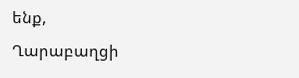ենք,
Ղարաբաղցի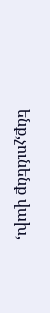ենք,չունենք վախ,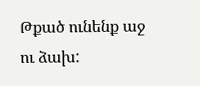Թքած ունենք աջ ու ձախ: